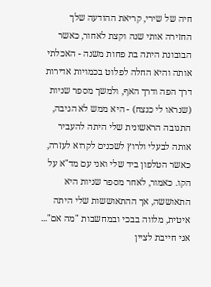חיה של שירי, קריאת ההודעה שלך החזירה אותי שנה וקצת לאחור, כאשר הבובונת היתה בת פחות משנה - האכלתי אותה והיא החלה לפלוט בכמויות אדירות דרך הפה ודרך האף, ולמשך מספר שניות (שנראו לי כנצח) - היא ממש לא הגיבה, התגובה הראשונית שלי היתה להעביר אותה לבעלי ולרוץ לשכנים לקרוא לעזרה, כאשר הטלפון ביד שלי ואני עם מד"א על הקו. כאמור, לאחר מספר שניות היא התאוששה, אך ההתאוששות שלי היתה איטית, מלווה בבכי ובמחשבות "מה אם"... אני חייבת לציין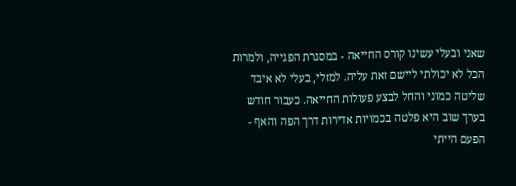שאני ובעלי עשינו קורס החייאה - במסגרת הפגייה, ולמרות הכל לא יכולתי ליישם זאת עליה. למזלי, בעלי לא איבד שליטה כמוני והחל לבצע פעולות החייאה. כעבור חודש בערך שוב היא פלטה בכמויות אדירות דרך הפה והאף - הפעם הייתי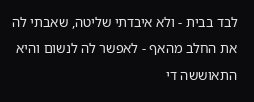לבד בבית - ולא איבדתי שליטה, שאבתי לה את החלב מהאף - לאפשר לה לנשום והיא התאוששה די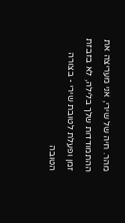מהר. חיה של שירי, אני מעריצה את ההתמודדות שלך בלילה, לא בזבזת זמן ופעלת לטובת שירי - בצורה הטובה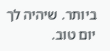ביותר. שיהיה לך יום טוב.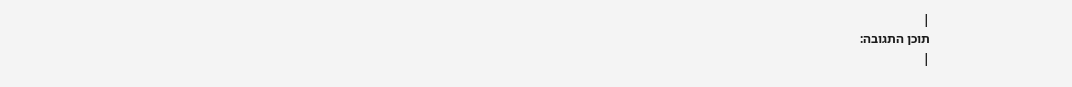|
תוכן התגובה:
|